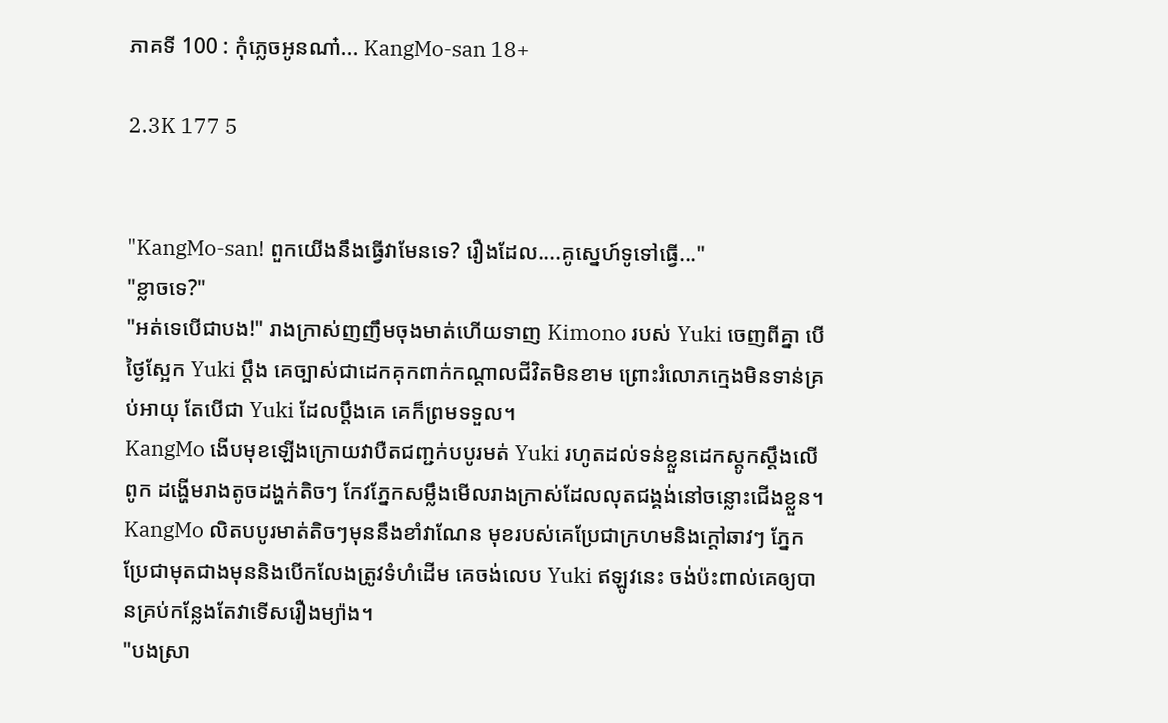ភាគទី 100 : កុំភ្លេចអូនណា៎... KangMo-san 18+

2.3K 177 5


"KangMo-san! ពួកយើងនឹងធ្វើវាមែនទេ? រឿងដែល....គូស្នេហ៍ទូទៅធ្វើ..."
"ខ្លាចទេ?"
"អត់ទេបើជាបង!" រាងក្រាស់ញញឹមចុងមាត់ហើយទាញ Kimono របស់ Yuki ចេញពីគ្នា បើថ្ងៃស្អែក Yuki ប្តឹង គេច្បាស់ជាដេកគុកពាក់កណ្តាលជីវិតមិនខាម ព្រោះរំលោភក្មេងមិនទាន់គ្រប់អាយុ តែបើជា Yuki ដែលប្តឹងគេ គេក៏ព្រមទទួល។
KangMo ងើបមុខឡើងក្រោយវាបឺតជញ្ជក់បបូរមត់ Yuki រហូតដល់ទន់ខ្លួនដេកស្តូកស្តឹងលើពូក ដង្ហើមរាងតូចដង្ហក់តិចៗ កែវភ្នែកសម្លឹងមើលរាងក្រាស់ដែលលុតជង្គង់នៅចន្លោះជើងខ្លួន។ KangMo លិតបបូរមាត់តិចៗមុននឹងខាំវាណែន មុខរបស់គេប្រែជាក្រហមនិងក្តៅឆាវៗ ភ្នែកប្រែជាមុតជាងមុននិងបើកលែងត្រូវទំហំដើម គេចង់លេប Yuki ឥឡូវនេះ ចង់ប៉ះពាល់គេឲ្យបានគ្រប់កន្លែងតែវាទើសរឿងម្យ៉ាង។
"បងស្រា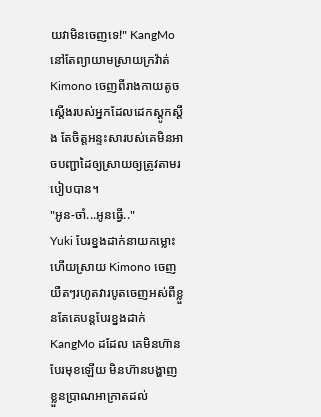យវាមិនចេញទេ!" KangMo នៅតែព្យាយាមស្រាយក្រវ៉ាត់ Kimono ចេញពីរាងកាយតូចស្តើងរបស់អ្នកដែលដេកស្តូកស្តឹង តែចិត្តអន្ទះសារបស់គេមិនអាចបញ្ជាដៃឲ្យស្រាយឲ្យត្រូវតាមរបៀបបាន។
"អូន-ចាំ...អូនធ្វើ.."
Yuki បែរខ្នងដាក់នាយកម្លោះហើយស្រាយ Kimono ចេញយឺតៗរហូតវារបូតចេញអស់ពីខ្លួនតែគេបន្តបែរខ្នងដាក់ KangMo ដដែល គេមិនហ៊ានបែរមុខឡើយ មិនហ៊ានបង្ហាញខ្លួនប្រាណអាក្រាតដល់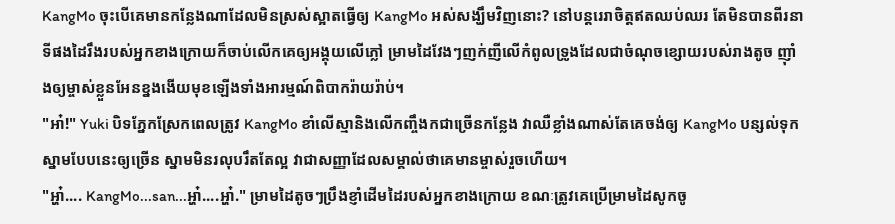KangMo ចុះបើគេមានកន្លែងណាដែលមិនស្រស់ស្អាតធ្វើឲ្យ KangMo អស់សង្ឃឹមវិញនោះ? នៅបន្តរេរាចិត្តឥតឈប់ឈរ តែមិនបានពីរនាទីផងដៃរឹងរបស់អ្នកខាងក្រោយក៏ចាប់លើកគេឲ្យអង្គុយលើភ្លៅ ម្រាមដៃវែងៗញក់ញីលើកំពូលទ្រូងដែលជាចំណុចខ្សោយរបស់រាងតូច ញ៉ាំងឲ្យម្ចាស់ខ្លួនអែនខ្នងងើយមុខឡើងទាំងអារម្មណ៍ពិបាករ៉ាយរ៉ាប់។
"អា៎!" Yuki បិទភ្នែកស្រែកពេលត្រូវ KangMo ខាំលើស្មានិងលើកញ្ចឹងកជាច្រើនកន្លែង វាឈឺខ្លាំងណាស់តែគេចង់ឲ្យ KangMo បន្សល់ទុកស្នាមបែបនេះឲ្យច្រើន ស្នាមមិនរលុបរឹតតែល្អ វាជាសញ្ញាដែលសម្គាល់ថាគេមានម្ចាស់រួចហើយ។
"អ្ហា៎.... KangMo...san...អ្ហា៎....អ្ហា៎." ម្រាមដៃតូចៗប្រឹងខ្ញាំដើមដៃរបស់អ្នកខាងក្រោយ ខណៈត្រូវគេប្រើម្រាមដៃសូកចូ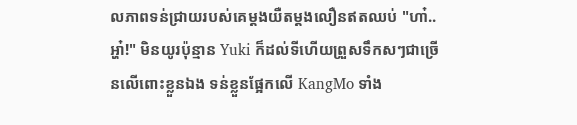លភាពទន់ជ្រាយរបស់គេម្តងយឺតម្តងលឿនឥតឈប់ "ហា៎..អ្ហា៎!" មិនយូរប៉ុន្មាន Yuki ក៏ដល់ទីហើយព្រួសទឹកសៗជាច្រើនលើពោះខ្លួនឯង ទន់ខ្លួនផ្អែកលើ KangMo ទាំង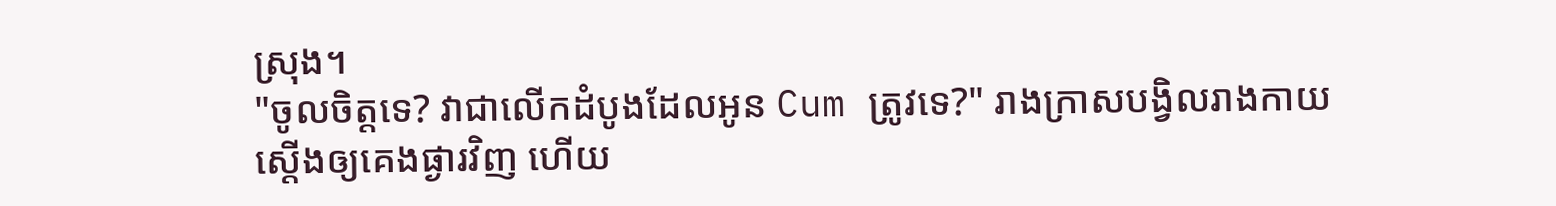ស្រុង។
"ចូលចិត្តទេ? វាជាលើកដំបូងដែលអូន Cum ត្រូវទេ?" រាងក្រាសបង្វិលរាងកាយស្តើងឲ្យគេងផ្ងារវិញ ហើយ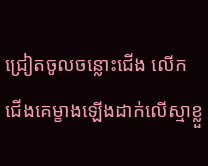ជ្រៀតចូលចន្លោះជើង លើកជើងគេម្ខាងឡើងដាក់លើស្មាខ្លួ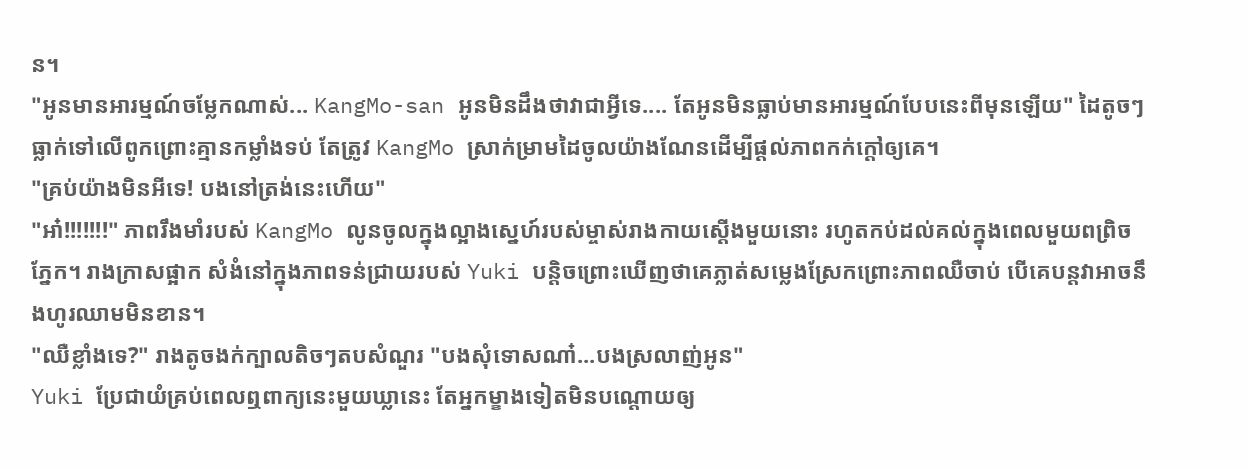ន។
"អូនមានអារម្មណ៍ចម្លែកណាស់... KangMo-san អូនមិនដឹងថាវាជាអ្វីទេ.... តែអូនមិនធ្លាប់មានអារម្មណ៍បែបនេះពីមុនឡើយ" ដៃតូចៗធ្លាក់ទៅលើពូកព្រោះគ្មានកម្លាំងទប់ តែត្រូវ KangMo ស្រាក់ម្រាមដៃចូលយ៉ាងណែនដើម្បីផ្តល់ភាពកក់ក្តៅឲ្យគេ។
"គ្រប់យ៉ាងមិនអីទេ! បងនៅត្រង់នេះហើយ"
"អា៎!!!!!!!" ភាពរឹងមាំរបស់ KangMo លូនចូលក្នុងល្អាងស្នេហ៍របស់ម្ចាស់រាងកាយស្តើងមួយនោះ រហូតកប់ដល់គល់ក្នុងពេលមួយពព្រិចភ្នែក។ រាងក្រាសផ្អាក សំងំនៅក្នុងភាពទន់ជ្រាយរបស់ Yuki បន្តិចព្រោះឃើញថាគេភ្លាត់សម្លេងស្រែកព្រោះភាពឈឺចាប់ បើគេបន្តវាអាចនឹងហូរឈាមមិនខាន។
"ឈឺខ្លាំងទេ?" រាងតូចងក់ក្បាលតិចៗតបសំណួរ "បងសុំទោសណា៎...បងស្រលាញ់អូន"
Yuki ប្រែជាយំគ្រប់ពេលឮពាក្យនេះមួយឃ្លានេះ តែអ្នកម្ខាងទៀតមិនបណ្តោយឲ្យ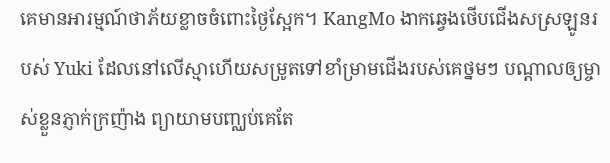គេមានអារម្មណ៍ថាភ័យខ្លាចចំពោះថ្ងៃស្អែក។ KangMo ងាកឆ្វេងថើបជើងសស្រឡូនរបស់ Yuki ដែលនៅលើស្មាហើយសម្រូតទៅខាំម្រាមជើងរបស់គេថ្នមៗ បណ្តាលឲ្យម្ចាស់ខ្លួនភ្ញាក់ក្រញ៉ាង ព្យាយាមបញ្ឈប់គេតែ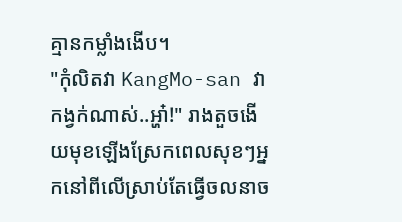គ្មានកម្លាំងងើប។
"កុំលិតវា KangMo-san វាកង្វក់ណាស់..អ្ហា៎!" រាងតួចងើយមុខឡើងស្រែកពេលសុខៗអ្នកនៅពីលើស្រាប់តែធ្វើចលនាច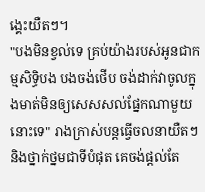ង្គេះយឺតៗ។
"បងមិនខ្វល់ទេ គ្រប់យ៉ាងរបស់អូនជាកម្មសិទ្ធិបង បងចង់ថើប ចង់ដាក់វាចូលក្នុងមាត់មិនឲ្យសេសសល់ផ្នែកណាមួយនោះទេ" រាងក្រាស់បន្តធ្វើចលនាយឺតៗ និងថ្នាក់ថ្នមជាទីបំផុត គេចង់ផ្តល់តែ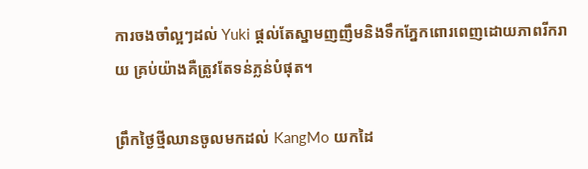ការចងចាំល្អៗដល់ Yuki ផ្តល់តែស្នាមញញឹមនិងទឹកភ្នែកពោរពេញដោយភាពរីករាយ គ្រប់យ៉ាងគឺត្រូវតែទន់ភ្លន់បំផុត។

ព្រឹកថ្ងៃថ្មីឈានចូលមកដល់ KangMo យកដៃ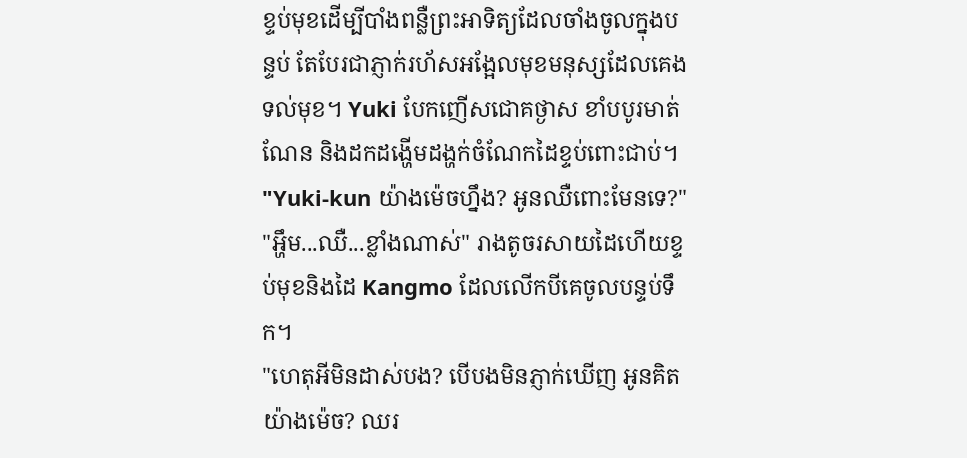ខ្ទប់មុខដើម្បីបាំងពន្លឺព្រះអាទិត្យដែលចាំងចូលក្នុងបន្ទប់ តែបែរជាភ្ញាក់រហ័សអង្អែលមុខមនុស្សដែលគេងទល់មុខ។ Yuki បែកញើសជោគថ្ងាស ខាំបបូរមាត់ណែន និងដកដង្ហើមដង្ហក់ចំណែកដៃខ្ទប់ពោះជាប់។
"Yuki-kun យ៉ាងម៉េចហ្នឹង? អូនឈឺពោះមែនទេ?"
"អ្ហឹម...ឈឺ...ខ្លាំងណាស់" រាងតូចរសាយដៃហើយខ្ទប់មុខនិងដៃ Kangmo ដែលលើកបីគេចូលបន្ទប់ទឹក។
"ហេតុអីមិនដាស់បង? បើបងមិនភ្ញាក់ឃើញ អូនគិតយ៉ាងម៉េច? ឈរ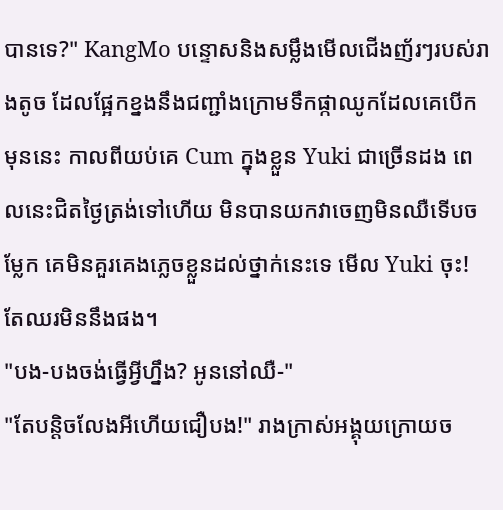បានទេ?" KangMo បន្ទោសនិងសម្លឹងមើលជើងញ័រៗរបស់រាងតូច ដែលផ្អែកខ្នងនឹងជញ្ជាំងក្រោមទឹកផ្កាឈូកដែលគេបើកមុននេះ កាលពីយប់គេ Cum ក្នុងខ្លួន Yuki ជាច្រើនដង ពេលនេះជិតថ្ងៃត្រង់ទៅហើយ មិនបានយកវាចេញមិនឈឺទើបចម្លែក គេមិនគួរគេងភ្លេចខ្លួនដល់ថ្នាក់នេះទេ មើល Yuki ចុះ! តែឈរមិននឹងផង។
"បង-បងចង់ធ្វើអ្វីហ្នឹង? អូននៅឈឺ-"
"តែបន្តិចលែងអីហើយជឿបង!" រាងក្រាស់អង្គុយក្រោយច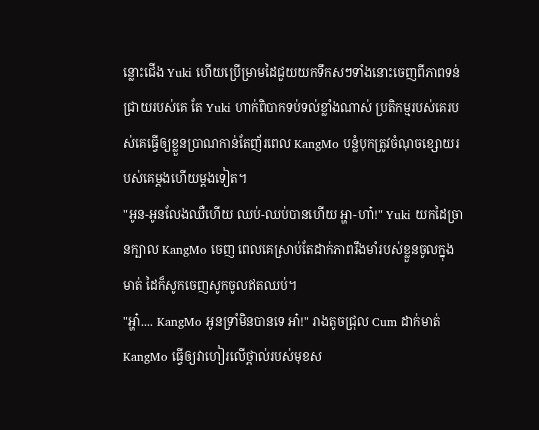ន្លោះជើង Yuki ហើយប្រើម្រាមដៃជួយយកទឹកសៗទាំងនោះចេញពីភាពទន់ជ្រាយរបស់គេ តែ Yuki ហាក់ពិបាកទប់ទល់ខ្លាំងណាស់ ប្រតិកម្មរបស់គេរបស់គេធ្វើឲ្យខ្លួនប្រាណកាន់តែញ័រពេល KangMo បន្លំបុកត្រូវចំណុចខ្សោយរបស់គេម្តងហើយម្តងទៀត។
"អូន-អូនលែងឈឺហើយ ឈប់-ឈប់បានហើយ អ្ហា-ហា៎!" Yuki យកដៃច្រានក្បាល KangMo ចេញ ពេលគេស្រាប់តែដាក់ភាពរឹងមាំរបស់ខ្លួនចូលក្នុងមាត់ ដៃក៏សូកចេញសូកចូលឥតឈប់។
"អ្ហា៎.... KangMo អូនទ្រាំមិនបានទេ អា៎!" រាងតូចជ្រុល Cum ដាក់មាត់ KangMo ធ្វើឲ្យវាហៀរលើថ្ពាល់របស់មុខស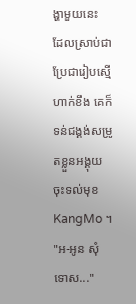ង្ហាមួយនេះ ដែលស្រាប់ជាប្រែជារៀបស្មើហាក់ខឹង គេក៏ទន់ជង្គង់សម្រូតខ្លួនអង្គុយចុះទល់មុខ KangMo ។
"អ-អូន សុំទោស..."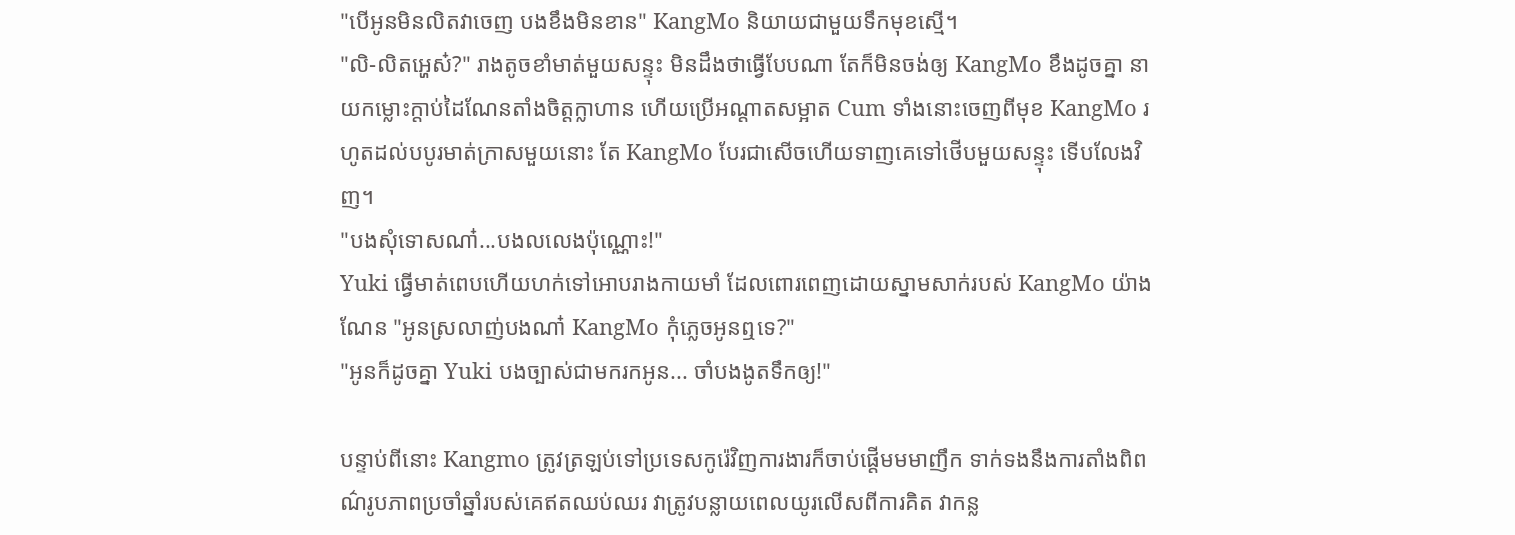"បើអូនមិនលិតវាចេញ បងខឹងមិនខាន" KangMo និយាយជាមួយទឹកមុខស្មើ។
"លិ-លិតអ្ហេស៎?" រាងតូចខាំមាត់មួយសន្ទុះ មិនដឹងថាធ្វើបែបណា តែក៏មិនចង់ឲ្យ KangMo ខឹងដូចគ្នា នាយកម្លោះក្តាប់ដៃណែនតាំងចិត្តក្លាហាន ហើយប្រើអណ្តាតសម្អាត Cum ទាំងនោះចេញពីមុខ KangMo រហូតដល់បបូរមាត់ក្រាសមួយនោះ តែ KangMo បែរជាសើចហើយទាញគេទៅថើបមួយសន្ទុះ ទើបលែងវិញ។
"បងសុំទោសណា៎...បងលលេងប៉ុណ្ណោះ!"
Yuki ធ្វើមាត់ពេបហើយហក់ទៅអោបរាងកាយមាំ ដែលពោរពេញដោយស្នាមសាក់របស់ KangMo យ៉ាងណែន "អូនស្រលាញ់បងណា៎ KangMo កុំភ្លេចអូនឮទេ?"
"អូនក៏ដូចគ្នា Yuki បងច្បាស់ជាមករកអូន... ចាំបងងូតទឹកឲ្យ!"

បន្ទាប់ពីនោះ Kangmo ត្រូវត្រឡប់ទៅប្រទេសកូរ៉េវិញការងារក៏ចាប់ផ្តើមមមាញឹក ទាក់ទងនឹងការតាំងពិពណ៌រូបភាពប្រចាំឆ្នាំរបស់គេឥតឈប់ឈរ វាត្រូវបន្លាយពេលយូរលើសពីការគិត វាកន្ល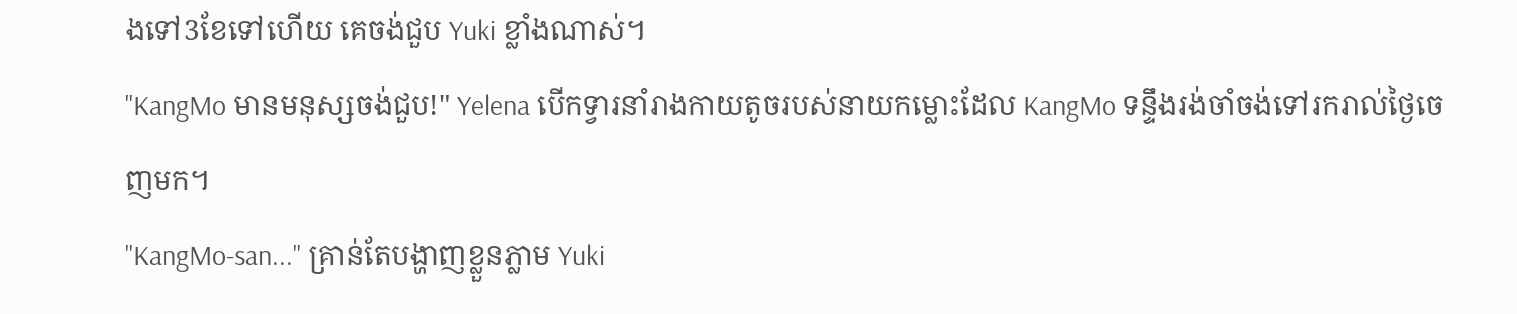ងទៅ3ខែទៅហើយ គេចង់ជួប Yuki ខ្លាំងណាស់។
"KangMo មានមនុស្សចង់ជួប!" Yelena បើកទ្វារនាំរាងកាយតូចរបស់នាយកម្លោះដែល KangMo ទន្ទឹងរង់ចាំចង់ទៅរករាល់ថ្ងៃចេញមក។
"KangMo-san..." គ្រាន់តែបង្ហាញខ្លួនភ្លាម Yuki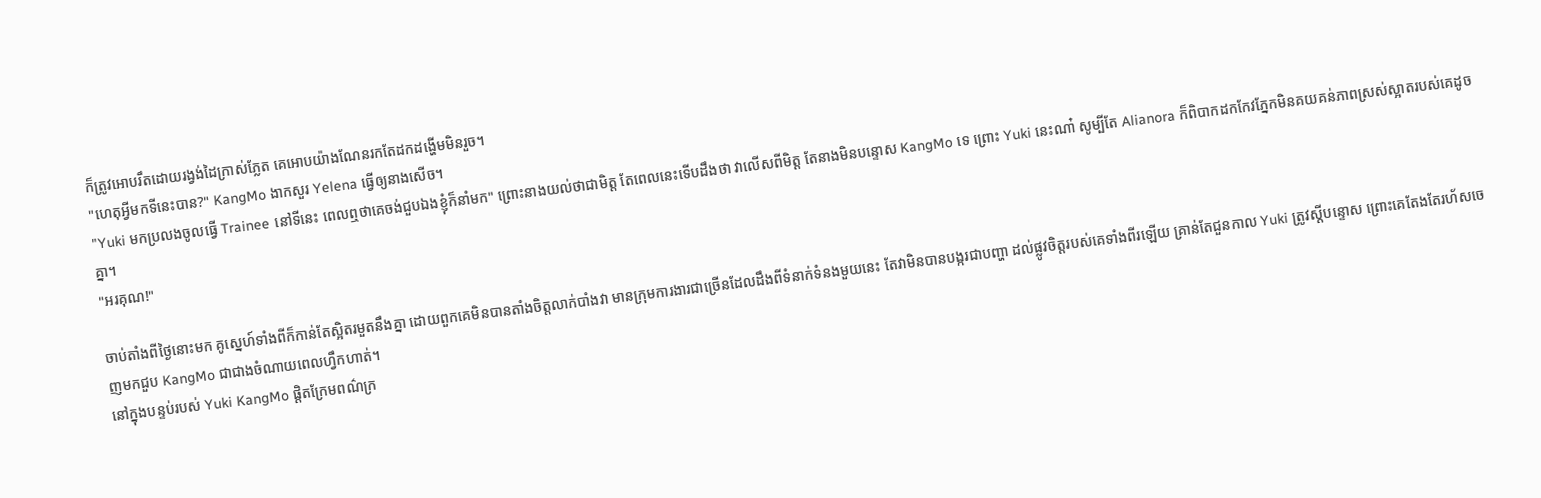ក៏ត្រូវអោបរឹតដោយរង្វង់ដៃក្រាស់ភ្លែត គេអោបយ៉ាងណែនរកតែដកដង្ហើមមិនរួច។
"ហេតុអ្វីមកទីនេះបាន?" KangMo ងាកសួរ Yelena ធ្វើឲ្យនាងសើច។
"Yuki មកប្រលងចូលធ្វើ Trainee នៅទីនេះ ពេលឮថាគេចង់ជួបឯងខ្ញុំក៏នាំមក" ព្រោះនាងយល់ថាជាមិត្ត តែពេលនេះទើបដឹងថា វាលើសពីមិត្ត តែនាងមិនបន្ទោស KangMo ទេ ព្រោះ Yuki នេះណា៎ សូម្បីតែ Alianora ក៏ពិបាកដកកែវភ្នែកមិនគយគន់ភាពស្រស់ស្អាតរបស់គេដូចគ្នា។
"អរគុណ!"

ចាប់តាំងពីថ្ងៃនោះមក គូស្នេហ៍ទាំងពីក៏កាន់តែស្អិតរមួតនឹងគ្នា ដោយពួកគេមិនបានតាំងចិត្តលាក់បាំងវា មានក្រុមការងារជាច្រើនដែលដឹងពីទំនាក់ទំនងមួយនេះ តែវាមិនបានបង្ករជាបញ្ហា ដល់ផ្លូវចិត្តរបស់គេទាំងពីរឡើយ គ្រាន់តែជួនកាល Yuki ត្រូវស្តីបន្ទោស ព្រោះគេតែងតែរហ័សចេញមកជួប KangMo ជាជាងចំណាយពេលហ្វឹកហាត់។
នៅក្នុងបន្ទប់របស់ Yuki KangMo ផ្តិតក្រែមពណ៌ក្រ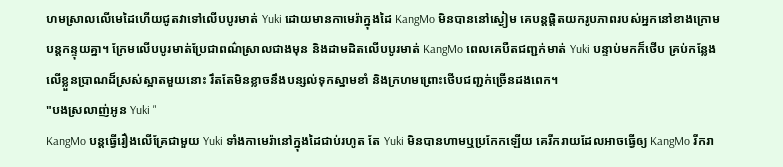ហមស្រាលលើមេដៃហើយជូតវាទៅលើបបូរមាត់ Yuki ដោយមានកាមេរ៉ាក្នុងដៃ KangMo មិនបាននៅស្ងៀម គេបន្តផ្តិតយករូបភាពរបស់អ្នកនៅខាងក្រោមបន្តកន្ទុយគ្នា។ ក្រែមលើបបូរមាត់ប្រែជាពណ៌ស្រាលជាងមុន និងដាមដិតលើបបូរមាត់ KangMo ពេលគេបឺតជញ្ជក់មាត់ Yuki បន្ទាប់មកក៏ថើប គ្រប់កន្លែងលើខ្លួនប្រាណដ៏ស្រស់ស្អាតមួយនោះ រឹតតែមិនខ្លាចនឹងបន្សល់ទុកស្នាមខាំ និងក្រហមព្រោះថើបជញ្ជក់ច្រើនដងពេក។
"បងស្រលាញ់អូន Yuki "
KangMo បន្តធ្វើរឿងលើគ្រែជាមួយ Yuki ទាំងកាមេរ៉ានៅក្នុងដៃជាប់រហូត តែ Yuki មិនបានហាមឬប្រកែកឡើយ គេរីករាយដែលអាចធ្វើឲ្យ KangMo រីករា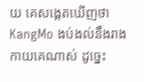យ គេសង្កេតឃើញថា KangMo ងប់ងល់នឹងរាងកាយគេណាស់ ដូច្នេះ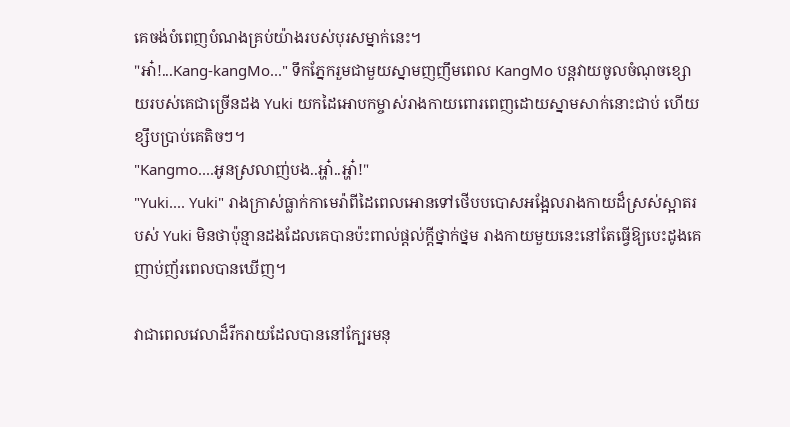គេចង់បំពេញបំណងគ្រប់យ៉ាងរបស់បុរសម្នាក់នេះ។
"អា៎!...Kang-kangMo..." ទឹកភ្នែករួមជាមួយស្នាមញញឹមពេល KangMo បន្តវាយចូលចំណុចខ្សោយរបស់គេជាច្រើនដង Yuki យកដៃអោបកម្ចាស់រាងកាយពោរពេញដោយស្នាមសាក់នោះជាប់ ហើយខ្សឹបប្រាប់គេតិចៗ។
"Kangmo....អូនស្រលាញ់បង..អ្ហា៎..អ្ហា៎!"
"Yuki.... Yuki" រាងក្រាស់ធ្លាក់កាមេរ៉ាពីដៃពេលអោនទៅថើបបបោសអង្អែលរាងកាយដ៏ស្រស់ស្អាតរបស់ Yuki មិនថាប៉ុន្មានដងដែលគេបានប៉ះពាល់ផ្តល់ក្តីថ្នាក់ថ្នម រាងកាយមួយនេះនៅតែធ្វើឱ្យបេះដូងគេញាប់ញ័រពេលបានឃើញ។

វាជាពេលវេលាដ៏រីករាយដែលបាននៅក្បែរមនុ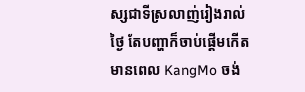ស្សជាទីស្រលាញ់រៀងរាល់ថ្ងៃ តែបញ្ហាក៏ចាប់ផ្តើមកើតមានពេល KangMo ចង់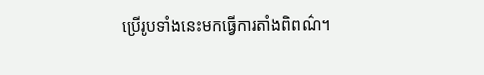ប្រើរូបទាំងនេះមកធ្វើការតាំងពិពណ៌។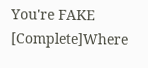You're FAKE [Complete]Where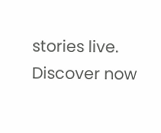stories live. Discover now